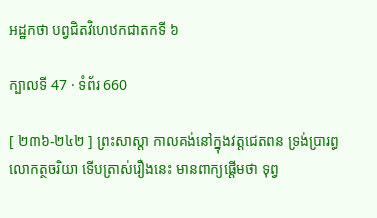អដ្ឋកថា បព្វជិតវិហេឋកជាតកទី ៦

ក្បាលទី 47 · ទំព័រ 660

[ ២៣៦-២៤២ ] ព្រះសាស្តា កាលគង់នៅក្នុងវត្តជេតពន ទ្រង់ប្រារព្ធ លោកត្ថចរិយា ទើបត្រាស់រឿងនេះ មានពាក្យផ្តើមថា ទុព្វ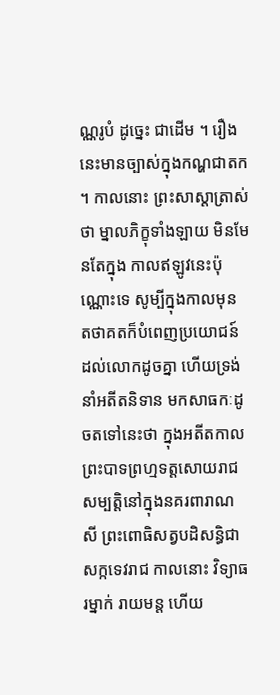ណ្ណរូបំ ដូច្នេះ ជាដើម ។ រឿងនេះមានច្បាស់ក្នុងកណ្ហជាតក ។ កាលនោះ ព្រះសាស្តាត្រាស់ថា ម្នាលភិក្ខុទាំងឡាយ មិនមែនតែក្នុង កាលឥឡូវនេះប៉ុណ្ណោះទេ សូម្បីក្នុងកាលមុន តថាគតក៏បំពេញប្រយោជន៍ ដល់លោកដូចគ្នា ហើយទ្រង់នាំអតីតនិទាន មកសាធកៈដូចតទៅនេះថា ក្នុងអតីតកាល ព្រះបាទព្រហ្មទត្តសោយរាជសម្បត្តិនៅក្នុងនគរពារាណ សី ព្រះពោធិសត្វបដិសន្ធិជាសក្កទេវរាជ កាលនោះ វិទ្យាធរម្នាក់ រាយមន្ត ហើយ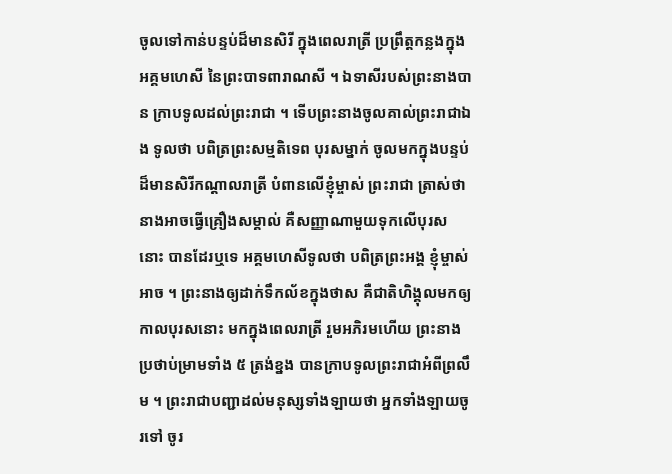ចូលទៅកាន់បន្ទប់ដ៏មានសិរី ក្នុងពេលរាត្រី ប្រព្រឹត្តកន្លងក្នុងអគ្គមហេសី នៃព្រះបាទពារាណសី ។ ឯទាសីរបស់ព្រះនាងបាន ក្រាបទូលដល់ព្រះរាជា ។ ទើបព្រះនាងចូលគាល់ព្រះរាជាឯង ទូលថា បពិត្រព្រះសម្មតិទេព បុរសម្នាក់ ចូលមកក្នុងបន្ទប់ដ៏មានសិរីកណ្តាលរាត្រី បំពានលើខ្ញុំម្ចាស់ ព្រះរាជា ត្រាស់ថា នាងអាចធ្វើគ្រឿងសម្គាល់ គឺសញ្ញាណាមួយទុកលើបុរសនោះ បានដែរឬទេ អគ្គមហេសីទូលថា បពិត្រព្រះអង្គ ខ្ញុំម្ចាស់អាច ។ ព្រះនាងឲ្យដាក់ទឹកល័ខក្នុងថាស គឺជាតិហិង្គុលមកឲ្យ កាលបុរសនោះ មកក្នុងពេលរាត្រី រួមអភិរមហើយ ព្រះនាងប្រថាប់ម្រាមទាំង ៥ ត្រង់ខ្នង បានក្រាបទូលព្រះរាជាអំពីព្រលឹម ។ ព្រះរាជាបញ្ជាដល់មនុស្សទាំងឡាយថា អ្នកទាំងឡាយចូរទៅ ចូរ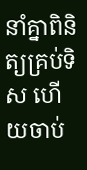នាំគ្នាពិនិត្យគ្រប់ទិស ហើយចាប់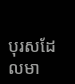បុរសដែលមា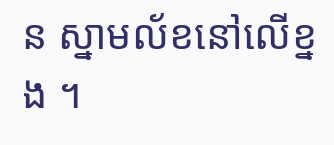ន ស្នាមល័ខនៅលើខ្នង ។